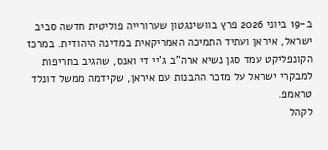ב-19 ביוני 2026 פרץ בוושינגטון שערורייה פוליטית חדשה סביב ישראל, איראן ועתיד התמיכה האמריקאית במדינה היהודית. במרכז הקונפליקט עמד סגן נשיא ארה”ב ג’יי די ואנס, שהגיב בחריפות למבקרי ישראל על מזכר ההבנות עם איראן, שקידמה ממשל דונלד טראמפ.
לקהל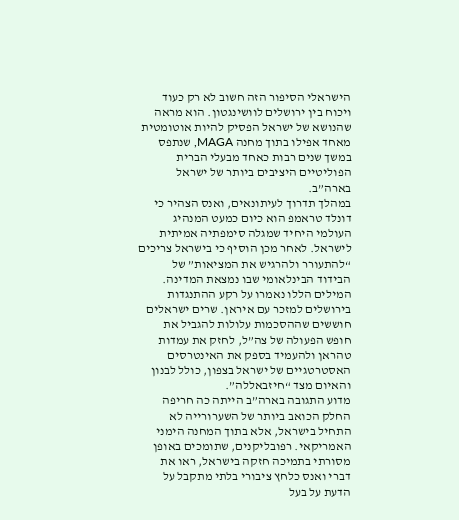הישראלי הסיפור הזה חשוב לא רק כעוד ויכוח בין ירושלים לוושינגטון. הוא מראה שהנושא של ישראל הפסיק להיות אוטומטית מאחד אפילו בתוך מחנה MAGA, שנתפס במשך שנים רבות כאחד מבעלי הברית הפוליטיים היציבים ביותר של ישראל בארה”ב.
במהלך תדרוך לעיתונאים, ואנס הצהיר כי דונלד טראמפ הוא כיום כמעט המנהיג העולמי היחיד שמגלה סימפתיה אמיתית לישראל. לאחר מכן הוסיף כי בישראל צריכים “להתעורר ולהרגיש את המציאות” של הבידוד הבינלאומי שבו נמצאת המדינה.
המילים הללו נאמרו על רקע ההתנגדות בירושלים למזכר עם איראן. שרים ישראלים חוששים שההסכמות עלולות להגביל את חופש הפעולה של צה”ל, לחזק את עמדות טהראן ולהעמיד בספק את האינטרסים האסטרטגיים של ישראל בצפון, כולל לבנון והאיום מצד “חיזבאללה”.
מדוע התגובה בארה”ב הייתה כה חריפה
החלק הכואב ביותר של השערורייה לא התחיל בישראל, אלא בתוך המחנה הימני האמריקאי. רפובליקנים, שתומכים באופן מסורתי בתמיכה חזקה בישראל, ראו את דברי ואנס כלחץ ציבורי בלתי מתקבל על הדעת על בעל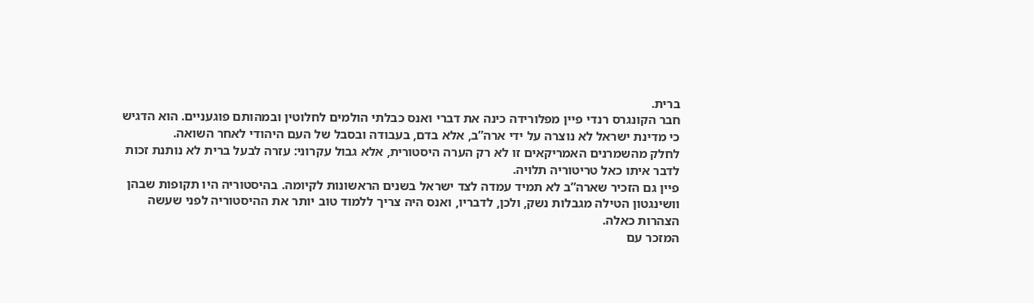ברית.
חבר הקונגרס רנדי פיין מפלורידה כינה את דברי ואנס כבלתי הולמים לחלוטין ובמהותם פוגעניים. הוא הדגיש כי מדינת ישראל לא נוצרה על ידי ארה”ב, אלא בדם, בעבודה ובסבל של העם היהודי לאחר השואה.
לחלק מהשמרנים האמריקאים זו לא רק הערה היסטורית, אלא גבול עקרוני: עזרה לבעל ברית לא נותנת זכות לדבר איתו כאל טריטוריה תלויה.
פיין גם הזכיר שארה”ב לא תמיד עמדה לצד ישראל בשנים הראשונות לקיומה. בהיסטוריה היו תקופות שבהן וושינגטון הטילה מגבלות נשק, ולכן, לדבריו, ואנס היה צריך ללמוד טוב יותר את ההיסטוריה לפני שעשה הצהרות כאלה.
המזכר עם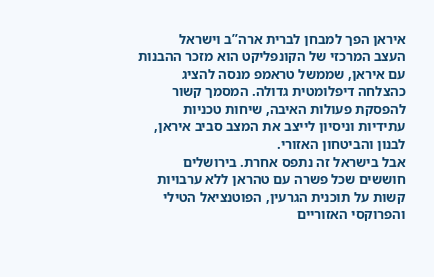איראן הפך למבחן לברית ארה”ב וישראל
העצב המרכזי של הקונפליקט הוא מזכר ההבנות עם איראן, שממשל טראמפ מנסה להציג כהצלחה דיפלומטית גדולה. המסמך קשור להפסקת פעולות האיבה, שיחות טכניות עתידיות וניסיון לייצב את המצב סביב איראן, לבנון והביטחון האזורי.
אבל בישראל זה נתפס אחרת. בירושלים חוששים שכל פשרה עם טהראן ללא ערבויות קשות על תוכנית הגרעין, הפוטנציאל הטילי והפרוקסי האזוריים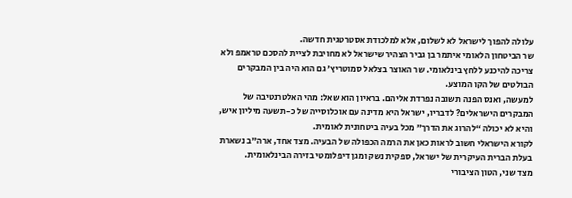עלולה להפוך לישראל לא לשלום, אלא למלכודת אסטרטגית חדשה.
שר הביטחון הלאומי איתמר בן גביר הצהיר שישראל לא מחויבת לציית להסכם טראמפ ולא צריכה להיכנע ללחץ בינלאומי. שר האוצר בצלאל סמוטריץ’ גם הוא היה בין המבקרים הבולטים של הקו המוצע.
למעשה, ואנס הפנה תשובה נפרדת אליהם. בראיון הוא שאל: מהי האלטרנטיבה של המבקרים הישראלים? לדבריו, ישראל היא מדינה עם אוכלוסייה של כ-תשעה מיליון איש, והיא לא יכולה “להרוג את הדרך” מכל בעיה ביטחונית לאומית.
לקורא הישראלי חשוב לראות כאן את הרמה הכפולה של הבעיה. מצד אחד, ארה”ב נשארת בעלת הברית העיקרית של ישראל, ספקית נשק ומגן דיפלומטי בזירה הבינלאומית.
מצד שני, הטון הציבורי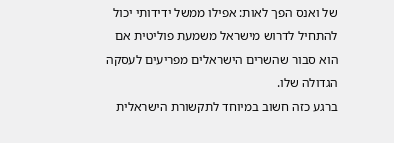של ואנס הפך לאות: אפילו ממשל ידידותי יכול להתחיל לדרוש מישראל משמעת פוליטית אם הוא סבור שהשרים הישראלים מפריעים לעסקה הגדולה שלו.
ברגע כזה חשוב במיוחד לתקשורת הישראלית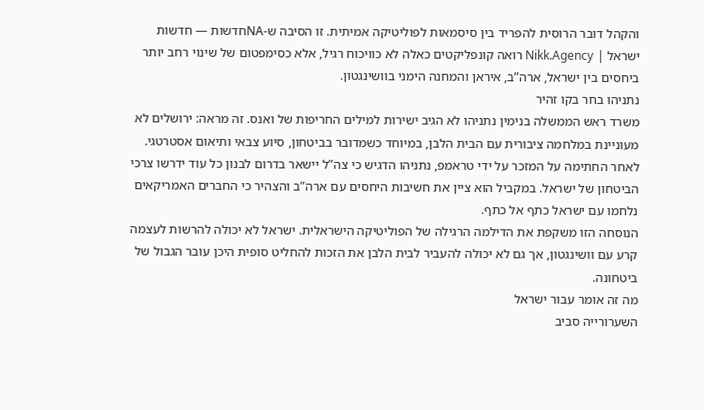והקהל דובר הרוסית להפריד בין סיסמאות לפוליטיקה אמיתית. זו הסיבה ש-NAחדשות — חדשות ישראל | Nikk.Agency רואה קונפליקטים כאלה לא כוויכוח רגיל, אלא כסימפטום של שינוי רחב יותר ביחסים בין ישראל, ארה”ב, איראן והמחנה הימני בוושינגטון.
נתניהו בחר בקו זהיר
משרד ראש הממשלה בנימין נתניהו לא הגיב ישירות למילים החריפות של ואנס. זה מראה: ירושלים לא מעוניינת במלחמה ציבורית עם הבית הלבן, במיוחד כשמדובר בביטחון, סיוע צבאי ותיאום אסטרטגי.
לאחר החתימה על המזכר על ידי טראמפ, נתניהו הדגיש כי צה”ל יישאר בדרום לבנון כל עוד ידרשו צרכי הביטחון של ישראל. במקביל הוא ציין את חשיבות היחסים עם ארה”ב והצהיר כי החברים האמריקאים נלחמו עם ישראל כתף אל כתף.
הנוסחה הזו משקפת את הדילמה הרגילה של הפוליטיקה הישראלית. ישראל לא יכולה להרשות לעצמה קרע עם וושינגטון, אך גם לא יכולה להעביר לבית הלבן את הזכות להחליט סופית היכן עובר הגבול של ביטחונה.
מה זה אומר עבור ישראל
השערורייה סביב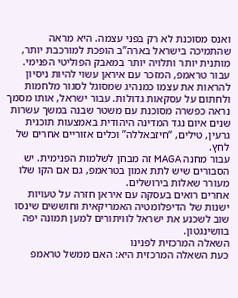ואנס מסוכנת לא רק בפני עצמה. היא מראה שהתמיכה בישראל בארה”ב הופכת למורכבת יותר, מותנית יותר ותלויה יותר במאבק הפוליטי הפנימי.
עבור טראמפ, המזכר עם איראן עשוי להיות ניסיון להראות את עצמו כמנהיג שמסוגל לסגור מלחמות ולחתום על עסקאות גדולות. עבור ישראל, אותו מסמך נראה כפשרה מסוכנת עם משטר שבנה במשך עשרות שנים איום נגד המדינה היהודית באמצעות תוכנית גרעין, טילים, “חיזבאללה” וכלים אזוריים אחרים של לחץ.
עבור מחנה MAGA זה מבחן לשלמות הפנימית. יש הסבורים שיש לתת אמון בטראמפ, גם אם הקו שלו מעורר שאלות בירושלים.
אחרים רואים בעסקה עם איראן חזרה על טעויות ישנות של הדיפלומטיה האמריקאית וחוששים שינסו שוב לשכנע את ישראל לוויתורים למען תמונה יפה בוושינגטון.
השאלה המרכזית לפנינו
כעת השאלה המרכזית היא: האם ממשל טראמפ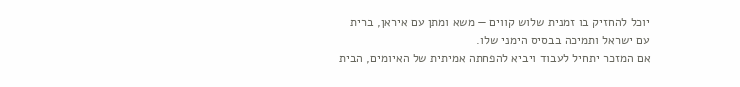יוכל להחזיק בו זמנית שלוש קווים — משא ומתן עם איראן, ברית עם ישראל ותמיכה בבסיס הימני שלו.
אם המזכר יתחיל לעבוד ויביא להפחתה אמיתית של האיומים, הבית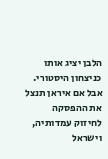הלבן יציג אותו כניצחון היסטורי. אבל אם איראן תנצל את ההפסקה לחיזוק עמדותיה, וישראל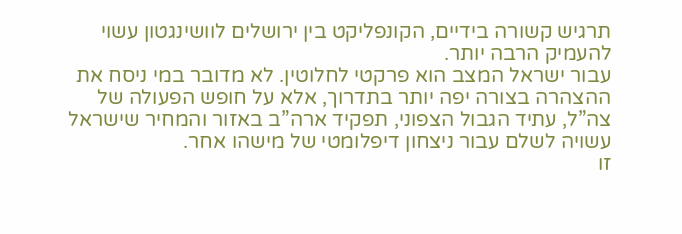תרגיש קשורה בידיים, הקונפליקט בין ירושלים לוושינגטון עשוי להעמיק הרבה יותר.
עבור ישראל המצב הוא פרקטי לחלוטין. לא מדובר במי ניסח את ההצהרה בצורה יפה יותר בתדרוך, אלא על חופש הפעולה של צה”ל, עתיד הגבול הצפוני, תפקיד ארה”ב באזור והמחיר שישראל עשויה לשלם עבור ניצחון דיפלומטי של מישהו אחר.
זו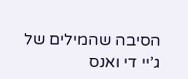הסיבה שהמילים של ג’יי די ואנס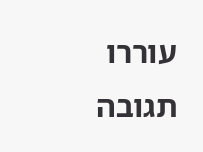עוררו תגובה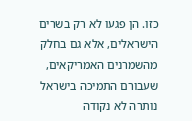כזו. הן פגעו לא רק בשרים הישראלים, אלא גם בחלק מהשמרנים האמריקאים, שעבורם התמיכה בישראל נותרה לא נקודה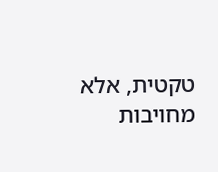טקטית, אלא מחויבות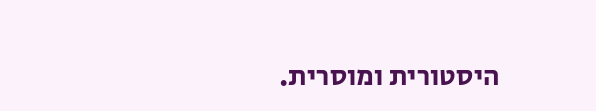היסטורית ומוסרית.